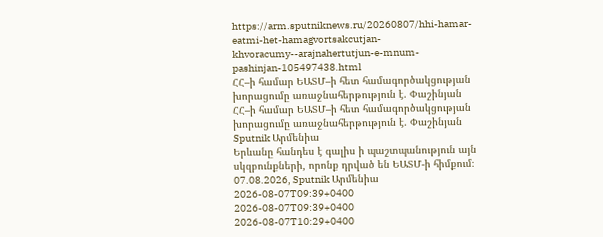https://arm.sputniknews.ru/20260807/hhi-hamar-eatmi-het-hamagvortsakcutjan-khvoracumy--arajnahertutjun-e-mnum-pashinjan-105497438.html
ՀՀ–ի համար ԵԱՏՄ–ի հետ համագործակցության խորացումը առաջնահերթություն է. Փաշինյան
ՀՀ–ի համար ԵԱՏՄ–ի հետ համագործակցության խորացումը առաջնահերթություն է. Փաշինյան
Sputnik Արմենիա
Երևանը հանդես է գալիս ի պաշտպանություն այն սկզբունքների, որոնք դրված են ԵԱՏՄ-ի հիմքում։ 07.08.2026, Sputnik Արմենիա
2026-08-07T09:39+0400
2026-08-07T09:39+0400
2026-08-07T10:29+0400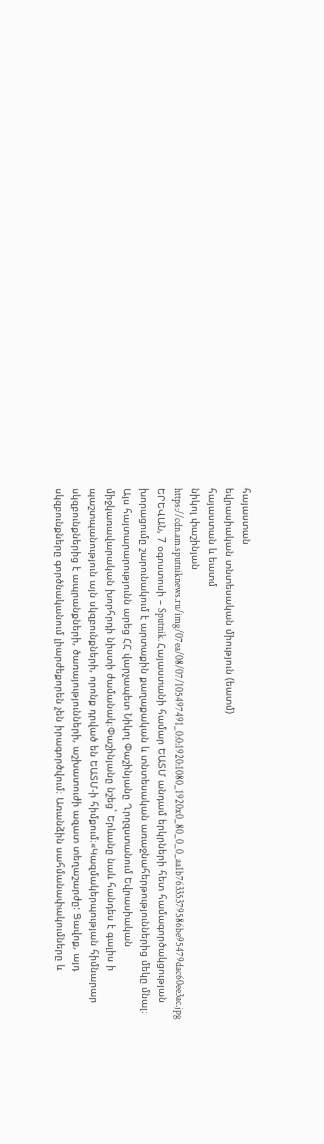հայաստան
եվրասիական տնտեսական միություն (եատմ)
հայաստան և եատմ
նիկոլ փաշինյան
https://cdn.am.sputniknews.ru/img/07ea/08/07/105497491_0:0:1920:1080_1920x0_80_0_0_aa1b76335379586be95479dac60ee3ac.jpg
ԵՐԵՎԱՆ, 7 օգոստոսի – Sputnik. Հայաստանի համար ԵԱՏՄ անդամ երկրների հետ համագործակցության խորացումը շարունակում է արտաքին քաղաքական և տնտեսական առաջնահերթություններից մեկը մնալ։ Այս հայտարարությունն արեց ՀՀ վարչապետ Նիկոլ Փաշինյանը Ղրղզստանում Եվրասիական միջկառավարական խորհրդի նիստի ժամանակ։Փաշինյանը նշեց` Երևանը նաև հանդես է գալիս ի պաշտպանություն այն սկզբունքների, որոնք դրված են ԵԱՏՄ-ի հիմքում։«Կազմակերպության հիմնարար սկզբունքներից է ապրանքների, ծառայությունների, աշխատուժի ազատ տեղաշարժը: Ցավոք, այդ սկզբունքները գործնականում լիարժեքորեն չեն իրագործվում։ Առանձին սահմանափակումները և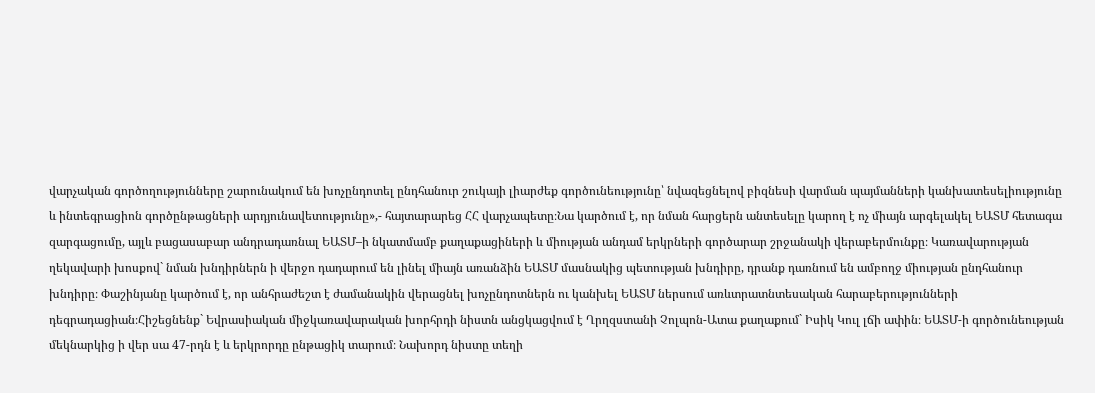վարչական գործողությունները շարունակում են խոչընդոտել ընդհանուր շուկայի լիարժեք գործունեությունը՝ նվազեցնելով բիզնեսի վարման պայմանների կանխատեսելիությունը և ինտեգրացիոն գործընթացների արդյունավետությունը»,- հայտարարեց ՀՀ վարչապետը։Նա կարծում է, որ նման հարցերն անտեսելը կարող է ոչ միայն արգելակել ԵԱՏՄ հետագա զարգացումը, այլև բացասաբար անդրադառնալ ԵԱՏՄ–ի նկատմամբ քաղաքացիների և միության անդամ երկրների գործարար շրջանակի վերաբերմունքը։ Կառավարության ղեկավարի խոսքով` նման խնդիրներն ի վերջո դադարում են լինել միայն առանձին ԵԱՏՄ մասնակից պետության խնդիրը, դրանք դառնում են ամբողջ միության ընդհանուր խնդիրը։ Փաշինյանը կարծում է, որ անհրաժեշտ է ժամանակին վերացնել խոչընդոտներն ու կանխել ԵԱՏՄ ներսում առևտրատնտեսական հարաբերությունների դեգրադացիան։Հիշեցնենք` Եվրասիական միջկառավարական խորհրդի նիստն անցկացվում է Ղրղզստանի Չոլպոն-Ատա քաղաքում` Իսիկ Կուլ լճի ափին։ ԵԱՏՄ-ի գործունեության մեկնարկից ի վեր սա 47-րդն է և երկրորդը ընթացիկ տարում։ Նախորդ նիստը տեղի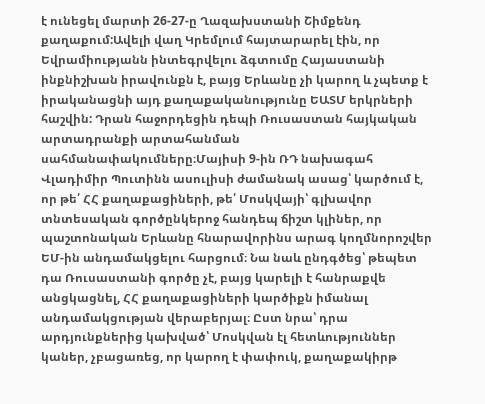է ունեցել մարտի 26-27-ը Ղազախստանի Շիմքենդ քաղաքում:Ավելի վաղ Կրեմլում հայտարարել էին, որ Եվրամիությանն ինտեգրվելու ձգտումը Հայաստանի ինքնիշխան իրավունքն է, բայց Երևանը չի կարող և չպետք է իրականացնի այդ քաղաքականությունը ԵԱՏՄ երկրների հաշվին: Դրան հաջորդեցին դեպի Ռուսաստան հայկական արտադրանքի արտահանման սահմանափակումները։Մայիսի 9-ին ՌԴ նախագահ Վլադիմիր Պուտինն ասուլիսի ժամանակ ասաց՝ կարծում է, որ թե՛ ՀՀ քաղաքացիների, թե՛ Մոսկվայի՝ գլխավոր տնտեսական գործընկերոջ հանդեպ ճիշտ կլիներ, որ պաշտոնական Երևանը հնարավորինս արագ կողմնորոշվեր ԵՄ-ին անդամակցելու հարցում։ Նա նաև ընդգծեց՝ թեպետ դա Ռուսաստանի գործը չէ, բայց կարելի է հանրաքվե անցկացնել, ՀՀ քաղաքացիների կարծիքն իմանալ անդամակցության վերաբերյալ։ Ըստ նրա՝ դրա արդյունքներից կախված՝ Մոսկվան էլ հետևություններ կաներ, չբացառեց, որ կարող է փափուկ, քաղաքակիրթ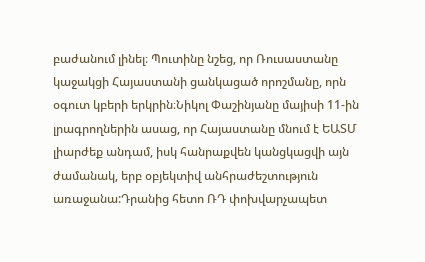բաժանում լինել։ Պուտինը նշեց, որ Ռուսաստանը կաջակցի Հայաստանի ցանկացած որոշմանը, որն օգուտ կբերի երկրին։Նիկոլ Փաշինյանը մայիսի 11-ին լրագրողներին ասաց, որ Հայաստանը մնում է ԵԱՏՄ լիարժեք անդամ, իսկ հանրաքվեն կանցկացվի այն ժամանակ, երբ օբյեկտիվ անհրաժեշտություն առաջանա:Դրանից հետո ՌԴ փոխվարչապետ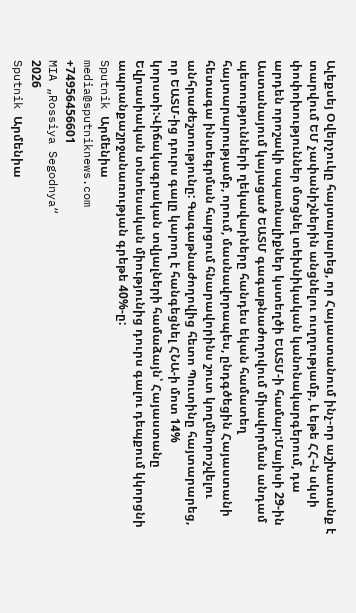Ալեքսեյ Օվերչուկը հայտարարեց, որ Հայաստանում ինչ-որ աշխատանք է տարվում ԵՄ չափանիշներին անցնելու ուղղությամբ, և եթե ՀՀ–ն սկսի փոփոխություններ մտցնել տեխնիկական կանոնակարգերում, դա արդեն որոշակի սպառնալիքներ կստեղծի ԵԱՏՄ-ի համար:Մայիսի 29-ին Աստանայում կայացած ԵԱՏՄ գագաթնաժողովում միավորման անդամ պետությունների ղեկավարները հանդես եկան համատեղ հայտարարությամբ, որում, մասնավորապես, ընդգծեցին Հայաստանի հետագա ինտեգրման հարցում հնարավորինս շուտ կողմնորոշվելու անհրաժեշտությունը: Գագաթնաժողովից հետո Պուտինը հայտարարեց, որ ԵԱՏՄ-ից դուրս գալը կարող է հանգեցնել ՀՆԱ-ի մոտ 14% կորստի:Վիճակագրական տվյալների համաձայն՝ Հայաստանը Եվրասիական տնտեսական միությունից դուրս գալու դեպքում կկորցնի ապրանքաշրջանառության գրեթե 40%-ը:
Sputnik Արմենիա
media@sputniknews.com
+74956456601
MIA „Rossiya Segodnya“
2026
Sputnik Արմենիա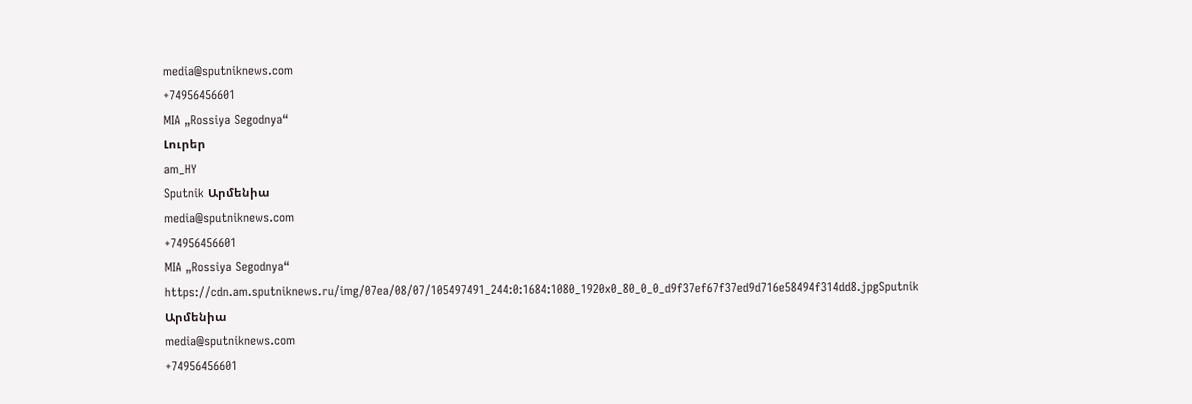media@sputniknews.com
+74956456601
MIA „Rossiya Segodnya“
Լուրեր
am_HY
Sputnik Արմենիա
media@sputniknews.com
+74956456601
MIA „Rossiya Segodnya“
https://cdn.am.sputniknews.ru/img/07ea/08/07/105497491_244:0:1684:1080_1920x0_80_0_0_d9f37ef67f37ed9d716e58494f314dd8.jpgSputnik Արմենիա
media@sputniknews.com
+74956456601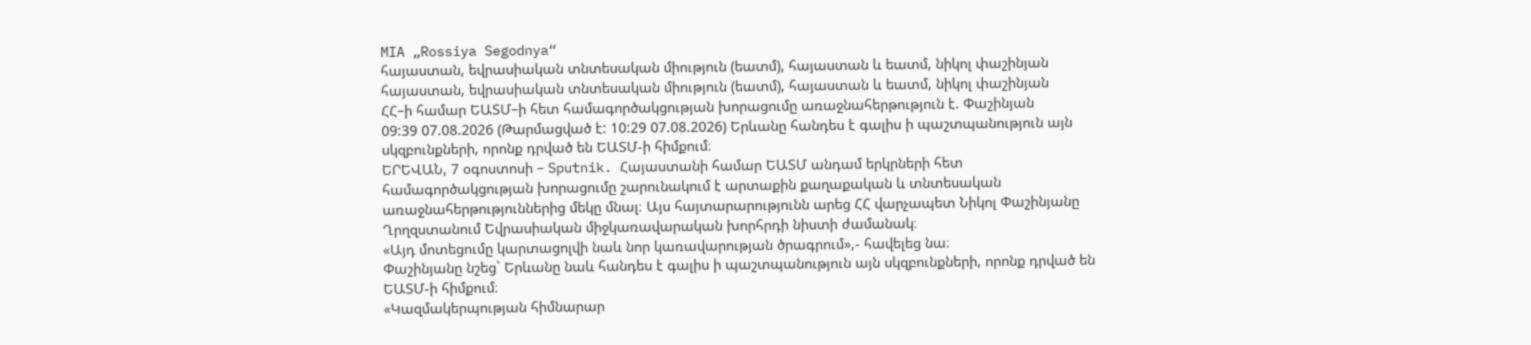MIA „Rossiya Segodnya“
հայաստան, եվրասիական տնտեսական միություն (եատմ), հայաստան և եատմ, նիկոլ փաշինյան
հայաստան, եվրասիական տնտեսական միություն (եատմ), հայաստան և եատմ, նիկոլ փաշինյան
ՀՀ–ի համար ԵԱՏՄ–ի հետ համագործակցության խորացումը առաջնահերթություն է. Փաշինյան
09:39 07.08.2026 (Թարմացված է: 10:29 07.08.2026) Երևանը հանդես է գալիս ի պաշտպանություն այն սկզբունքների, որոնք դրված են ԵԱՏՄ-ի հիմքում։
ԵՐԵՎԱՆ, 7 օգոստոսի – Sputnik. Հայաստանի համար ԵԱՏՄ անդամ երկրների հետ համագործակցության խորացումը շարունակում է արտաքին քաղաքական և տնտեսական առաջնահերթություններից մեկը մնալ։ Այս հայտարարությունն արեց ՀՀ վարչապետ Նիկոլ Փաշինյանը Ղրղզստանում Եվրասիական միջկառավարական խորհրդի նիստի ժամանակ։
«Այդ մոտեցումը կարտացոլվի նաև նոր կառավարության ծրագրում»,- հավելեց նա։
Փաշինյանը նշեց` Երևանը նաև հանդես է գալիս ի պաշտպանություն այն սկզբունքների, որոնք դրված են ԵԱՏՄ-ի հիմքում։
«Կազմակերպության հիմնարար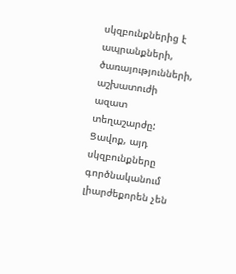սկզբունքներից է ապրանքների, ծառայությունների, աշխատուժի ազատ տեղաշարժը: Ցավոք, այդ սկզբունքները գործնականում լիարժեքորեն չեն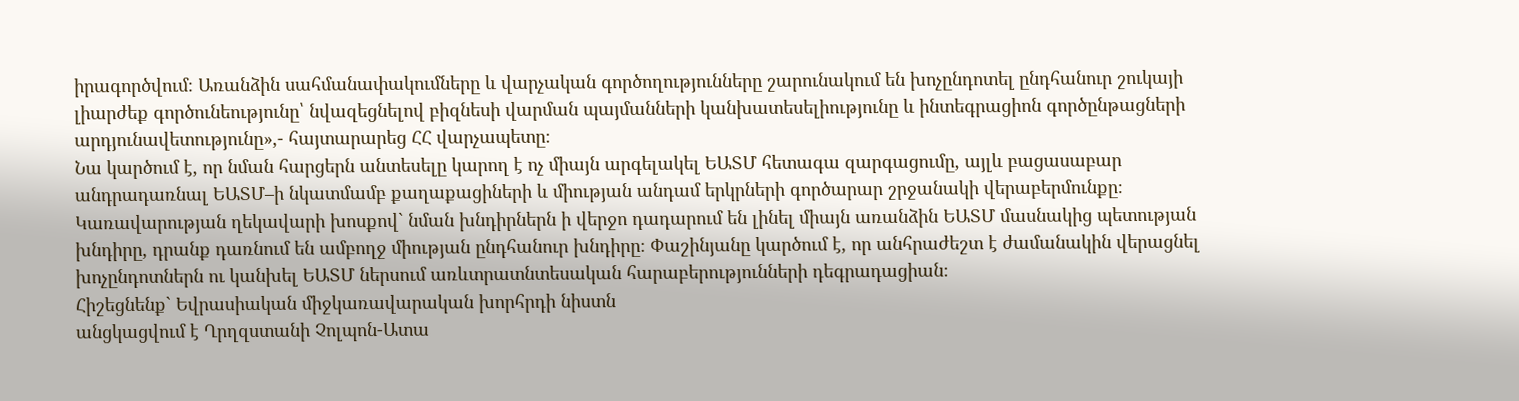իրագործվում։ Առանձին սահմանափակումները և վարչական գործողությունները շարունակում են խոչընդոտել ընդհանուր շուկայի լիարժեք գործունեությունը՝ նվազեցնելով բիզնեսի վարման պայմանների կանխատեսելիությունը և ինտեգրացիոն գործընթացների արդյունավետությունը»,- հայտարարեց ՀՀ վարչապետը։
Նա կարծում է, որ նման հարցերն անտեսելը կարող է ոչ միայն արգելակել ԵԱՏՄ հետագա զարգացումը, այլև բացասաբար անդրադառնալ ԵԱՏՄ–ի նկատմամբ քաղաքացիների և միության անդամ երկրների գործարար շրջանակի վերաբերմունքը։ Կառավարության ղեկավարի խոսքով` նման խնդիրներն ի վերջո դադարում են լինել միայն առանձին ԵԱՏՄ մասնակից պետության խնդիրը, դրանք դառնում են ամբողջ միության ընդհանուր խնդիրը։ Փաշինյանը կարծում է, որ անհրաժեշտ է ժամանակին վերացնել խոչընդոտներն ու կանխել ԵԱՏՄ ներսում առևտրատնտեսական հարաբերությունների դեգրադացիան։
Հիշեցնենք` Եվրասիական միջկառավարական խորհրդի նիստն
անցկացվում է Ղրղզստանի Չոլպոն-Ատա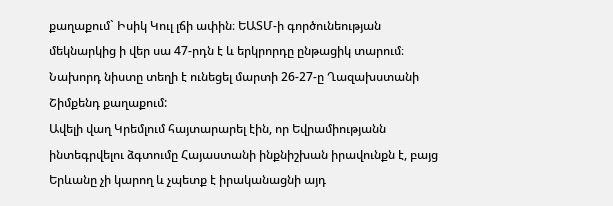քաղաքում` Իսիկ Կուլ լճի ափին։ ԵԱՏՄ-ի գործունեության մեկնարկից ի վեր սա 47-րդն է և երկրորդը ընթացիկ տարում։ Նախորդ նիստը տեղի է ունեցել մարտի 26-27-ը Ղազախստանի Շիմքենդ քաղաքում:
Ավելի վաղ Կրեմլում հայտարարել էին, որ Եվրամիությանն ինտեգրվելու ձգտումը Հայաստանի ինքնիշխան իրավունքն է, բայց Երևանը չի կարող և չպետք է իրականացնի այդ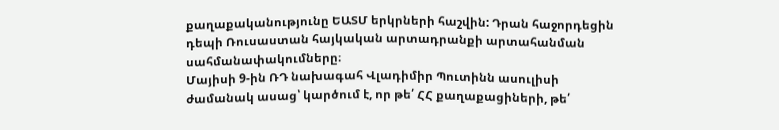քաղաքականությունը ԵԱՏՄ երկրների հաշվին: Դրան հաջորդեցին դեպի Ռուսաստան հայկական արտադրանքի արտահանման սահմանափակումները։
Մայիսի 9-ին ՌԴ նախագահ Վլադիմիր Պուտինն ասուլիսի ժամանակ ասաց՝ կարծում է, որ թե՛ ՀՀ քաղաքացիների, թե՛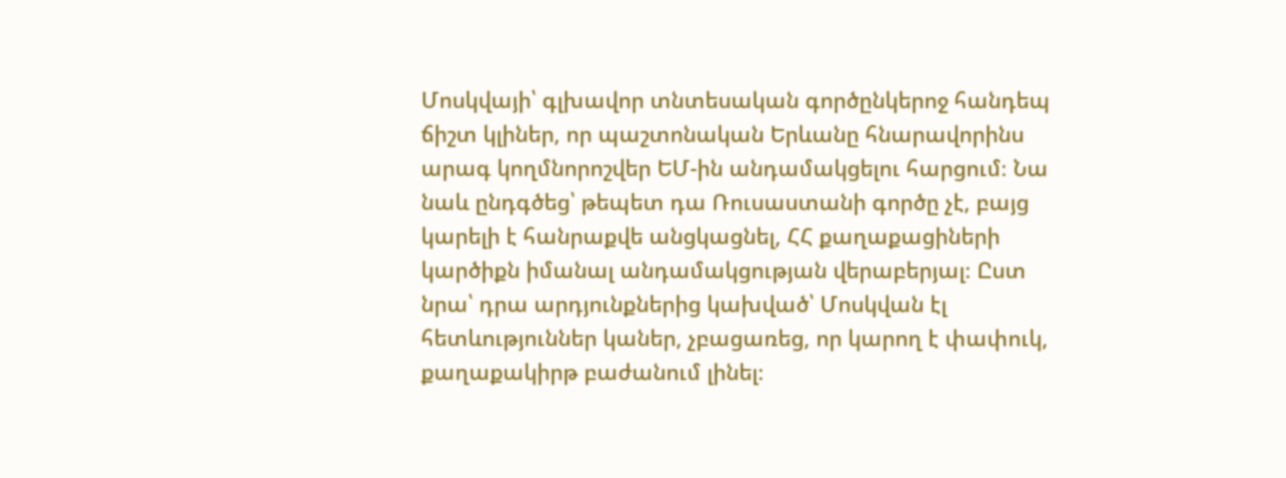Մոսկվայի՝ գլխավոր տնտեսական գործընկերոջ հանդեպ ճիշտ կլիներ, որ պաշտոնական Երևանը հնարավորինս արագ կողմնորոշվեր ԵՄ-ին անդամակցելու հարցում։ Նա նաև ընդգծեց՝ թեպետ դա Ռուսաստանի գործը չէ, բայց կարելի է հանրաքվե անցկացնել, ՀՀ քաղաքացիների կարծիքն իմանալ անդամակցության վերաբերյալ։ Ըստ նրա՝ դրա արդյունքներից կախված՝ Մոսկվան էլ հետևություններ կաներ, չբացառեց, որ կարող է փափուկ, քաղաքակիրթ բաժանում լինել։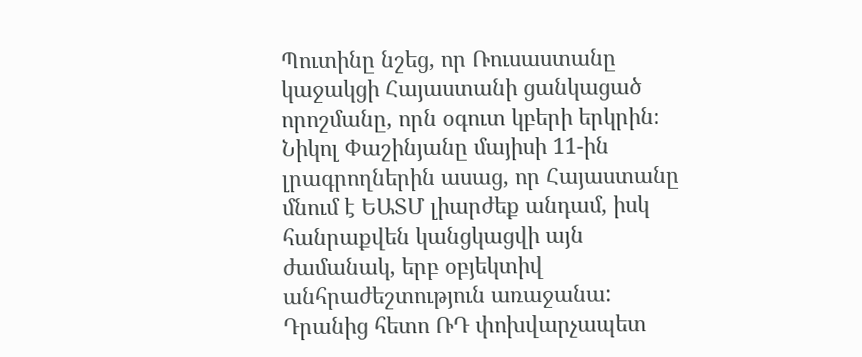Պուտինը նշեց, որ Ռուսաստանը կաջակցի Հայաստանի ցանկացած որոշմանը, որն օգուտ կբերի երկրին։ Նիկոլ Փաշինյանը մայիսի 11-ին լրագրողներին ասաց, որ Հայաստանը մնում է ԵԱՏՄ լիարժեք անդամ, իսկ հանրաքվեն կանցկացվի այն ժամանակ, երբ օբյեկտիվ անհրաժեշտություն առաջանա: Դրանից հետո ՌԴ փոխվարչապետ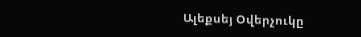Ալեքսեյ Օվերչուկը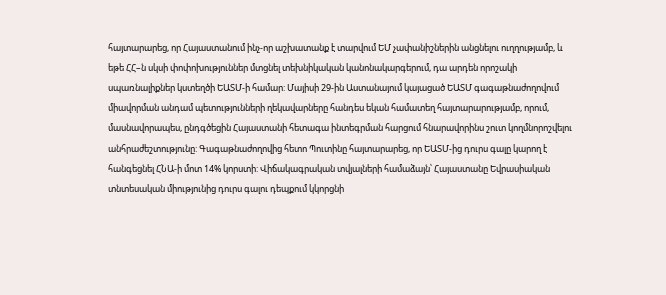հայտարարեց, որ Հայաստանում ինչ-որ աշխատանք է տարվում ԵՄ չափանիշներին անցնելու ուղղությամբ, և եթե ՀՀ–ն սկսի փոփոխություններ մտցնել տեխնիկական կանոնակարգերում, դա արդեն որոշակի սպառնալիքներ կստեղծի ԵԱՏՄ-ի համար: Մայիսի 29-ին Աստանայում կայացած ԵԱՏՄ գագաթնաժողովում միավորման անդամ պետությունների ղեկավարները հանդես եկան համատեղ հայտարարությամբ, որում, մասնավորապես, ընդգծեցին Հայաստանի հետագա ինտեգրման հարցում հնարավորինս շուտ կողմնորոշվելու անհրաժեշտությունը: Գագաթնաժողովից հետո Պուտինը հայտարարեց, որ ԵԱՏՄ-ից դուրս գալը կարող է հանգեցնել ՀՆԱ-ի մոտ 14% կորստի: Վիճակագրական տվյալների համաձայն՝ Հայաստանը Եվրասիական տնտեսական միությունից դուրս գալու դեպքում կկորցնի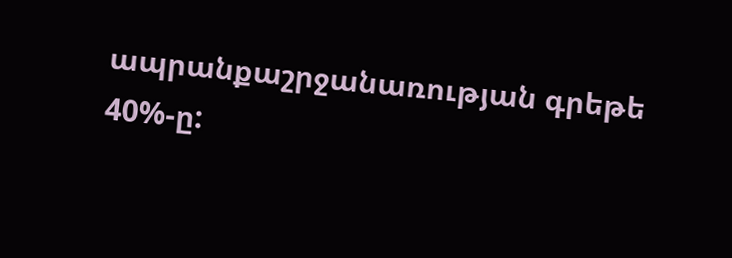ապրանքաշրջանառության գրեթե 40%-ը: